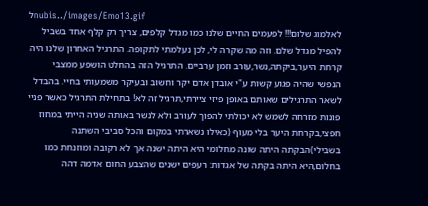לnubis../images/Emo13.gif
לאלמוג שלום!!! לפעמים החיים שלנו כמו מגדל קלפים, צריך רק קלף אחד בשביל להפיל מגדל שלם. וזה מה שקרה לי, לכן נעלמתי לתקופה. התרגיל האחרון שלנו היה קרחת היער,ביקתה,נשר,עורב וזמן ערביים. התרגיל הזה בהחלט הושפע ממצבי הנפשי שהיה פגוע קשות ע"י אובדן אדם יקר וחשוב ובעיקר משמעותי בחיי. בהבדל לשאר התרגילים שאותם באופן פיזי ציירתי,תרגיל זה לא! בתחילת התרגיל כאשר פניי פונות מזרחה לשמש לא יכולתי להפוך לעורב ולא לנשר באותה שניה הייתי במחוז חפצי,בקרחת היער בלי מעוף (כאילו נשארתי במקום והכל סביבי השתנה בשבילי)הבקתה היתה שונה מחלומי היא היתה ישנה אך לא רקובה ומוזנחת כמו בחלום,היא היתה בקתה של אגדות: רעפים ישנים שהצבע החום אדמה דהה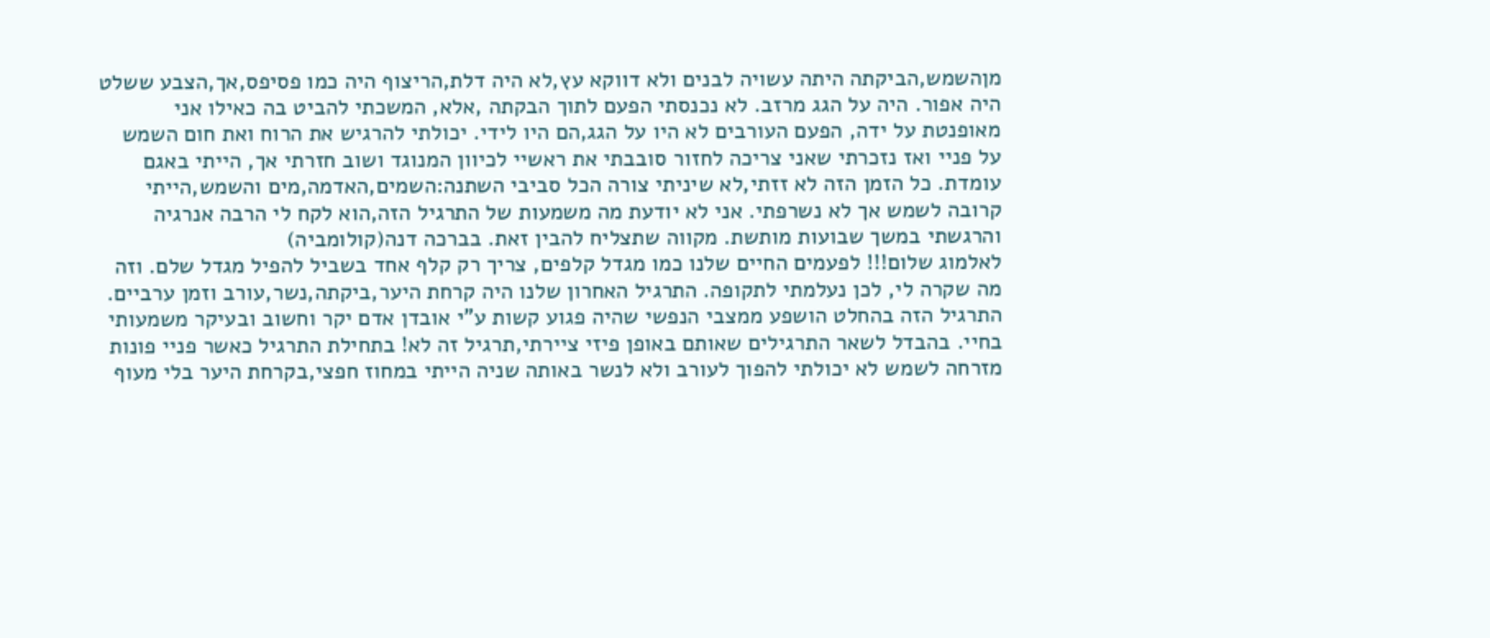מןהשמש,הביקתה היתה עשויה לבנים ולא דווקא עץ,לא היה דלת,הריצוף היה כמו פסיפס,אך,הצבע ששלט היה אפור. היה על הגג מרזב. לא נכנסתי הפעם לתוך הבקתה ,אלא, המשכתי להביט בה כאילו אני מאופנטת על ידה, הפעם העורבים לא היו על הגג,הם היו לידי. יכולתי להרגיש את הרוח ואת חום השמש על פניי ואז נזכרתי שאני צריכה לחזור סובבתי את ראשיי לכיוון המנוגד ושוב חזרתי אך, הייתי באגם עומדת. כל הזמן הזה לא זזתי,לא שיניתי צורה הכל סביבי השתנה:השמים,האדמה,מים והשמש,הייתי קרובה לשמש אך לא נשרפתי. אני לא יודעת מה משמעות של התרגיל הזה,הוא לקח לי הרבה אנרגיה והרגשתי במשך שבועות מותשת. מקווה שתצליח להבין זאת. בברכה דנה(קולומביה)
לאלמוג שלום!!! לפעמים החיים שלנו כמו מגדל קלפים, צריך רק קלף אחד בשביל להפיל מגדל שלם. וזה מה שקרה לי, לכן נעלמתי לתקופה. התרגיל האחרון שלנו היה קרחת היער,ביקתה,נשר,עורב וזמן ערביים. התרגיל הזה בהחלט הושפע ממצבי הנפשי שהיה פגוע קשות ע"י אובדן אדם יקר וחשוב ובעיקר משמעותי בחיי. בהבדל לשאר התרגילים שאותם באופן פיזי ציירתי,תרגיל זה לא! בתחילת התרגיל כאשר פניי פונות מזרחה לשמש לא יכולתי להפוך לעורב ולא לנשר באותה שניה הייתי במחוז חפצי,בקרחת היער בלי מעוף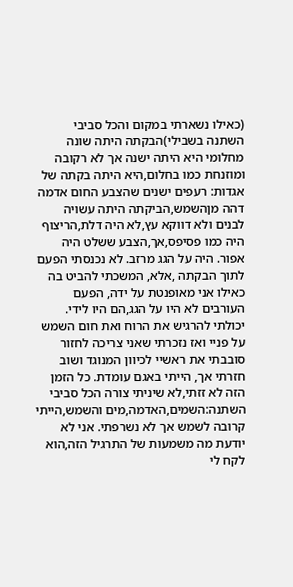(כאילו נשארתי במקום והכל סביבי השתנה בשבילי)הבקתה היתה שונה מחלומי היא היתה ישנה אך לא רקובה ומוזנחת כמו בחלום,היא היתה בקתה של אגדות: רעפים ישנים שהצבע החום אדמה דהה מןהשמש,הביקתה היתה עשויה לבנים ולא דווקא עץ,לא היה דלת,הריצוף היה כמו פסיפס,אך,הצבע ששלט היה אפור. היה על הגג מרזב. לא נכנסתי הפעם לתוך הבקתה ,אלא, המשכתי להביט בה כאילו אני מאופנטת על ידה, הפעם העורבים לא היו על הגג,הם היו לידי. יכולתי להרגיש את הרוח ואת חום השמש על פניי ואז נזכרתי שאני צריכה לחזור סובבתי את ראשיי לכיוון המנוגד ושוב חזרתי אך, הייתי באגם עומדת. כל הזמן הזה לא זזתי,לא שיניתי צורה הכל סביבי השתנה:השמים,האדמה,מים והשמש,הייתי קרובה לשמש אך לא נשרפתי. אני לא יודעת מה משמעות של התרגיל הזה,הוא לקח לי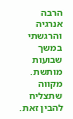הרבה אנרגיה והרגשתי במשך שבועות מותשת. מקווה שתצליח להבין זאת.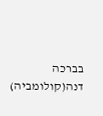בברכה דנה(קולומביה)